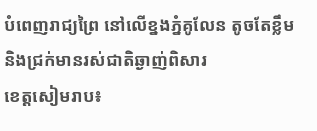បំពេញរាជ្យព្រៃ នៅលើខ្នងភ្នំគូលែន តូចតែខ្លឹម និងជ្រក់មានរស់ជាតិឆ្ងាញ់ពិសារ
ខេត្តសៀមរាប៖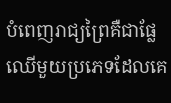បំពេញរាជ្យព្រៃគឺជាផ្លែឈើមួយប្រភេទដែលគេ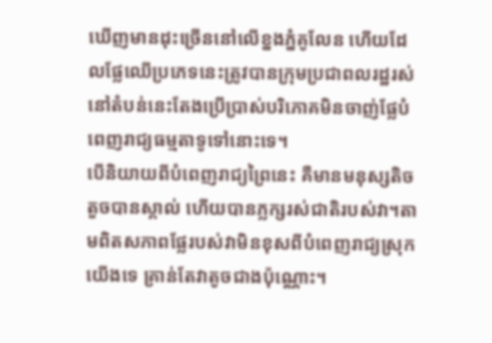ឃើញមានដុះច្រើននៅលើខ្នងភ្នំគូលែន ហើយដែលផ្លែឈើប្រភេទនេះត្រូវបានក្រុមប្រជាពលរដ្ឋរស់នៅតំបន់នេះតែងប្រើប្រាស់បរិភោគមិនចាញ់ផ្លែបំពេញរាជ្យធម្មតាទូទៅនោះទេ។
បើនិយាយពីបំពេញរាជ្យព្រៃនេះ គឺមានមនុស្សតិចតួចបានស្គាល់ ហើយបានភ្លក្សរស់ជាតិរបស់វា។តាមពិតសភាពផ្លែរបស់វាមិនខុសពីបំពេញរាជ្យស្រុកយើងទេ គ្រាន់តែវាតូចជាងប៉ុណ្ណោះ។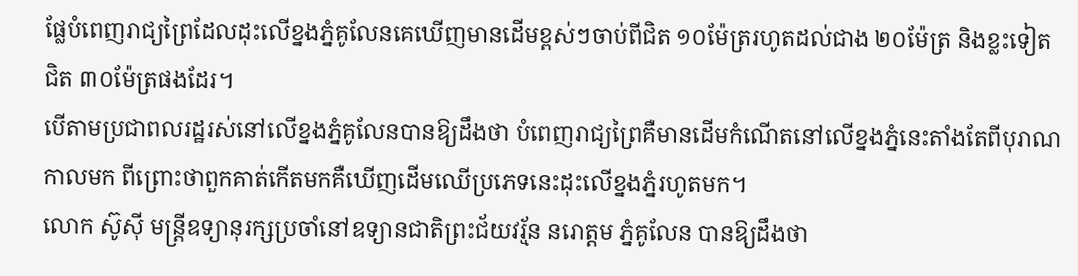ផ្លែបំពេញរាជ្យព្រៃដែលដុះលើខ្នងភ្នំគូលែនគេឃើញមានដើមខ្ពស់ៗចាប់ពីជិត ១០ម៉ែត្ររហូតដល់ជាង ២០ម៉ែត្រ និងខ្លះទៀតជិត ៣០ម៉ែត្រផងដែរ។
បើតាមប្រជាពលរដ្ឋរស់នៅលើខ្នងភ្នំគូលែនបានឱ្យដឹងថា បំពេញរាជ្យព្រៃគឺមានដើមកំណើតនៅលើខ្នងភ្នំនេះតាំងតែពីបុរាណកាលមក ពីព្រោះថាពួកគាត់កើតមកគឺឃើញដើមឈើប្រភេទនេះដុះលើខ្នងភ្នំរហូតមក។
លោក ស៊ូស៊ី មន្រ្តីឧទ្យានុរក្សប្រចាំនៅឧទ្យានជាតិព្រះជ័យវរ្ម័ន នរោត្តម ភ្នំគូលែន បានឱ្យដឹងថា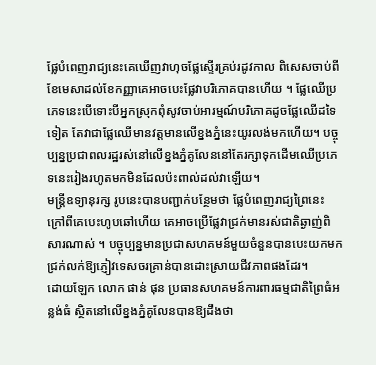ផ្លែបំពេញរាជ្យនេះគេឃើញវាហុចផ្លែស្ទើរគ្រប់រដូវកាល ពិសេសចាប់ពីខែមេសាដល់ខែកញ្ញាគេអាចបេះផ្លែវាបរិភោគបានហើយ ។ ផ្លែឈើប្រភេទនេះបើទោះបីអ្នកស្រុកពុំសូវចាប់អារម្មណ៍បរិភោគដូចផ្លែឈើដទៃទៀត តែវាជាផ្លែឈើមានវត្តមានលើខ្នងភ្នំនេះយូរលង់មកហើយ។ បច្ចុប្បន្នប្រជាពលរដ្ឋរស់នៅលើខ្នងភ្នំគូលែននៅតែរក្សាទុកដើមឈើប្រភេទនេះរៀងរហូតមកមិនដែលប៉ះពាល់ដល់វាឡើយ។
មន្រ្តីឧទ្យានុរក្ស រូបនេះបានបញ្ជាក់បន្ថែមថា ផ្លែបំពេញរាជ្យព្រៃនេះ ក្រៅពីគេបេះហូបឆៅហើយ គេអាចប្រើផ្លែវាជ្រក់មានរស់ជាតិឆ្ងាញ់ពិសារណាស់ ។ បច្ចុប្បន្នមានប្រជាសហគមន៍មួយចំនួនបានបេះយកមកជ្រក់លក់ឱ្យភ្ញៀវទេសចរគ្រាន់បានដោះស្រាយជីវភាពផងដែរ។
ដោយឡែក លោក ផាន់ ផុន ប្រធានសហគមន៍ការពារធម្មជាតិព្រៃធំអន្លង់ធំ ស្ថិតនៅលើខ្នងភ្នំគូលែនបានឱ្យដឹងថា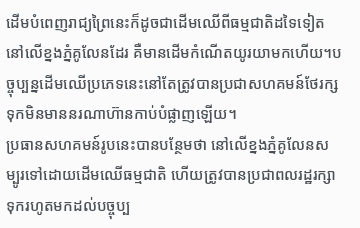ដើមបំពេញរាជ្យព្រៃនេះក៏ដូចជាដើមឈើពីធម្មជាតិដទៃទៀតនៅលើខ្នងភ្នំគូលែនដែរ គឺមានដើមកំណើតយូរយាមកហើយ។បច្ចុប្បន្នដើមឈើប្រភេទនេះនៅតែត្រូវបានប្រជាសហគមន៍ថែរក្សទុកមិនមាននរណាហ៊ានកាប់បំផ្លាញឡើយ។
ប្រធានសហគមន៍រូបនេះបានបន្ថែមថា នៅលើខ្នងភ្នំគូលែនសម្បូរទៅដោយដើមឈើធម្មជាតិ ហើយត្រូវបានប្រជាពលរដ្ឋរក្សាទុករហូតមកដល់បច្ចុប្ប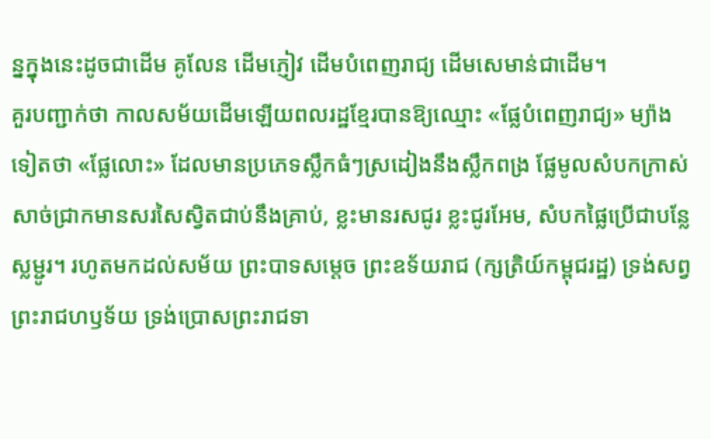ន្នក្នុងនេះដូចជាដើម គូលែន ដើមភ្ញៀវ ដើមបំពេញរាជ្យ ដើមសេមាន់ជាដើម។
គួរបញ្ជាក់ថា កាលសម័យដើមឡើយពលរដ្ឋខ្មែរបានឱ្យឈ្មោះ «ផ្លែបំពេញរាជ្យ» ម្យ៉ាងទៀតថា «ផ្លែលោះ» ដែលមានប្រភេទស្លឹកធំៗស្រដៀងនឹងស្លឹកពង្រ ផ្លែមូលសំបកក្រាស់ សាច់ជ្រាកមានសរសៃស្វិតជាប់នឹងគ្រាប់, ខ្លះមានរសជូរ ខ្លះជូរអែម, សំបកផ្លៃប្រើជាបន្លែស្លម្ជូរ។ រហូតមកដល់សម័យ ព្រះបាទសម្តេច ព្រះឧទ័យរាជ (ក្សត្រិយ៍កម្ពុជរដ្ឋ) ទ្រង់សព្វព្រះរាជហឫទ័យ ទ្រង់ប្រោសព្រះរាជទា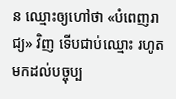ន ឈ្មោះឲ្យហៅថា «បំពេញរាជ្យ» វិញ ទើបជាប់ឈ្មោះ រហូតមកដល់បច្ចុប្ប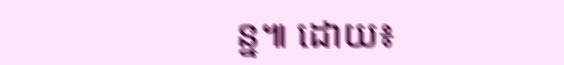ន្ន៕ ដោយ៖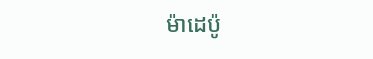ម៉ាដេប៉ូ